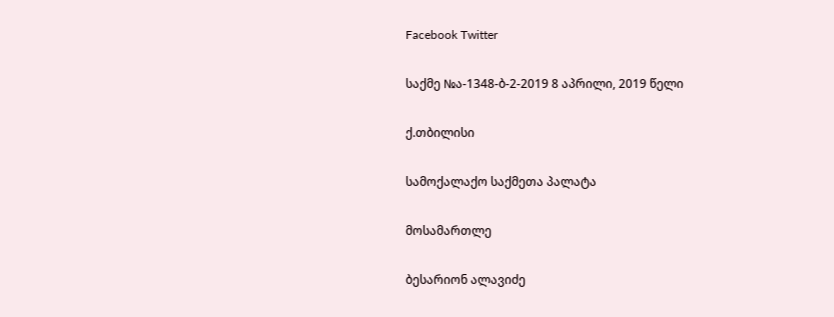Facebook Twitter

საქმე №ა-1348-ბ-2-2019 8 აპრილი, 2019 წელი

ქ.თბილისი

სამოქალაქო საქმეთა პალატა

მოსამართლე

ბესარიონ ალავიძე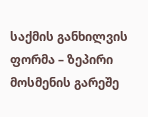საქმის განხილვის ფორმა – ზეპირი მოსმენის გარეშე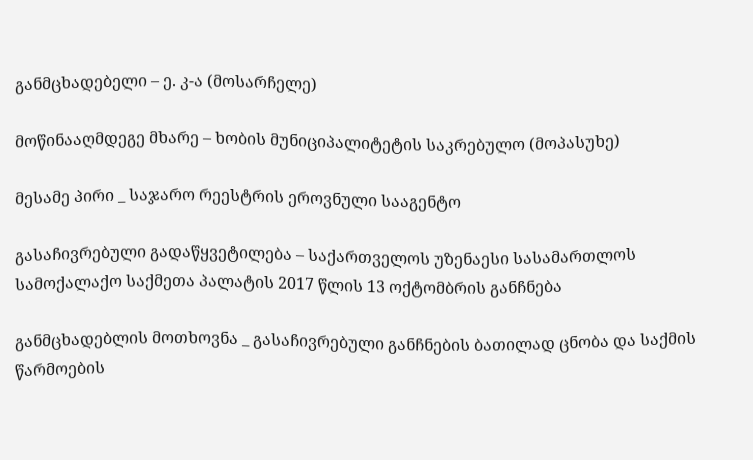განმცხადებელი – ე. კ-ა (მოსარჩელე)

მოწინააღმდეგე მხარე – ხობის მუნიციპალიტეტის საკრებულო (მოპასუხე)

მესამე პირი _ საჯარო რეესტრის ეროვნული სააგენტო

გასაჩივრებული გადაწყვეტილება – საქართველოს უზენაესი სასამართლოს სამოქალაქო საქმეთა პალატის 2017 წლის 13 ოქტომბრის განჩნება

განმცხადებლის მოთხოვნა _ გასაჩივრებული განჩნების ბათილად ცნობა და საქმის წარმოების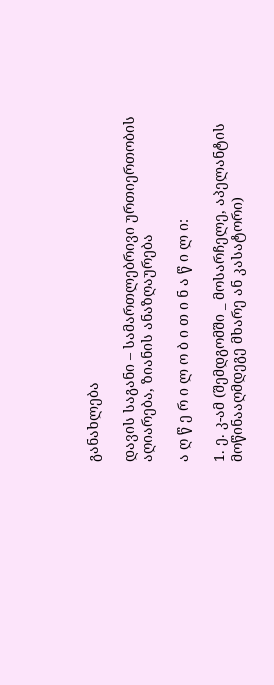განახლება

დავის საგანი – სამართლებრივი ურთიერთობის აღიარება, ზიანის ანაზღაურება

ა ღ წ ე რ ი ლ ო ბ ი თ ი ნ ა წ ი ლ ი:

1. ე. კ-ამ (შემდგომში _ მოსარჩელე, აპელანტის მოწინააღმდეგე მხარე ან კასატორი)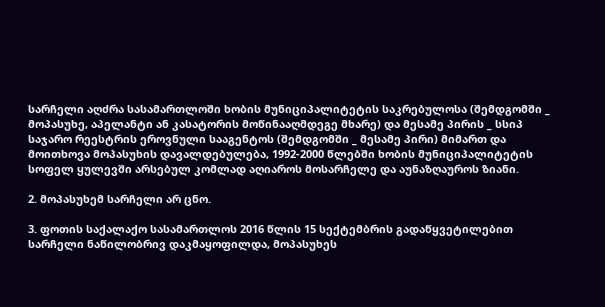სარჩელი აღძრა სასამართლოში ხობის მუნიციპალიტეტის საკრებულოსა (შემდგომში _ მოპასუხე, აპელანტი ან კასატორის მოწინააღმდეგე მხარე) და მესამე პირის _ სსიპ საჯარო რეესტრის ეროვნული სააგენტოს (შემდგომში _ მესამე პირი) მიმართ და მოითხოვა მოპასუხის დავალდებულება, 1992-2000 წლებში ხობის მუნიციპალიტეტის სოფელ ყულევში არსებულ კომლად აღიაროს მოსარჩელე და აუნაზღაუროს ზიანი.

2. მოპასუხემ სარჩელი არ ცნო.

3. ფოთის საქალაქო სასამართლოს 2016 წლის 15 სექტემბრის გადაწყვეტილებით სარჩელი ნაწილობრივ დაკმაყოფილდა, მოპასუხეს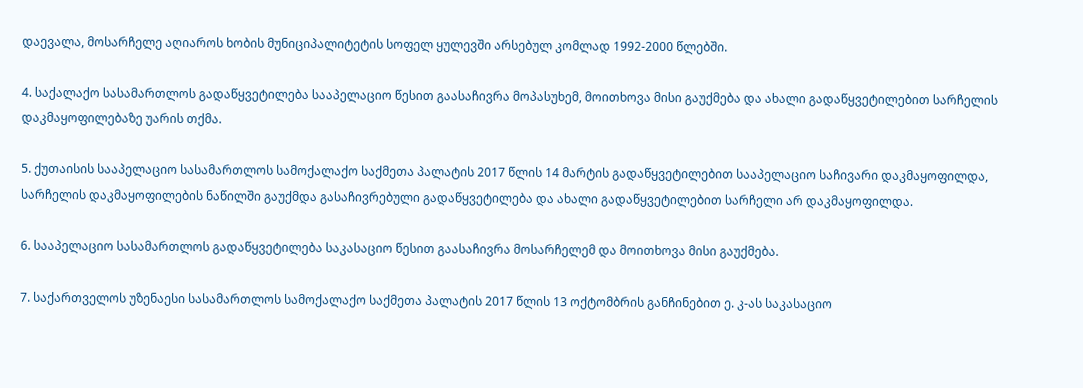დაევალა, მოსარჩელე აღიაროს ხობის მუნიციპალიტეტის სოფელ ყულევში არსებულ კომლად 1992-2000 წლებში.

4. საქალაქო სასამართლოს გადაწყვეტილება სააპელაციო წესით გაასაჩივრა მოპასუხემ, მოითხოვა მისი გაუქმება და ახალი გადაწყვეტილებით სარჩელის დაკმაყოფილებაზე უარის თქმა.

5. ქუთაისის სააპელაციო სასამართლოს სამოქალაქო საქმეთა პალატის 2017 წლის 14 მარტის გადაწყვეტილებით სააპელაციო საჩივარი დაკმაყოფილდა, სარჩელის დაკმაყოფილების ნაწილში გაუქმდა გასაჩივრებული გადაწყვეტილება და ახალი გადაწყვეტილებით სარჩელი არ დაკმაყოფილდა.

6. სააპელაციო სასამართლოს გადაწყვეტილება საკასაციო წესით გაასაჩივრა მოსარჩელემ და მოითხოვა მისი გაუქმება.

7. საქართველოს უზენაესი სასამართლოს სამოქალაქო საქმეთა პალატის 2017 წლის 13 ოქტომბრის განჩინებით ე. კ-ას საკასაციო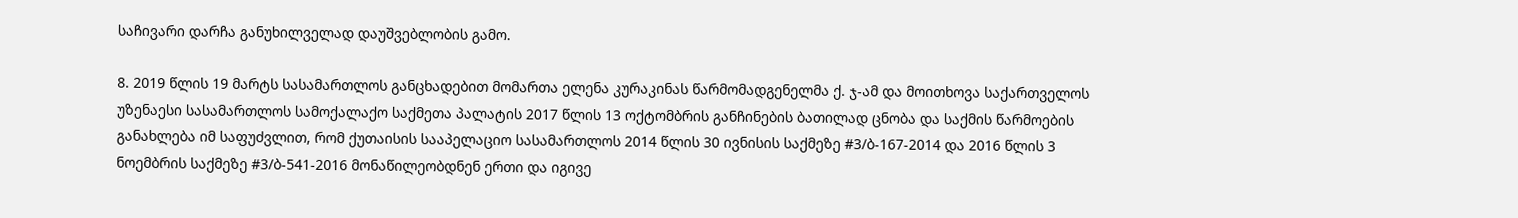საჩივარი დარჩა განუხილველად დაუშვებლობის გამო.

8. 2019 წლის 19 მარტს სასამართლოს განცხადებით მომართა ელენა კურაკინას წარმომადგენელმა ქ. ჯ-ამ და მოითხოვა საქართველოს უზენაესი სასამართლოს სამოქალაქო საქმეთა პალატის 2017 წლის 13 ოქტომბრის განჩინების ბათილად ცნობა და საქმის წარმოების განახლება იმ საფუძვლით, რომ ქუთაისის სააპელაციო სასამართლოს 2014 წლის 30 ივნისის საქმეზე #3/ბ-167-2014 და 2016 წლის 3 ნოემბრის საქმეზე #3/ბ-541-2016 მონაწილეობდნენ ერთი და იგივე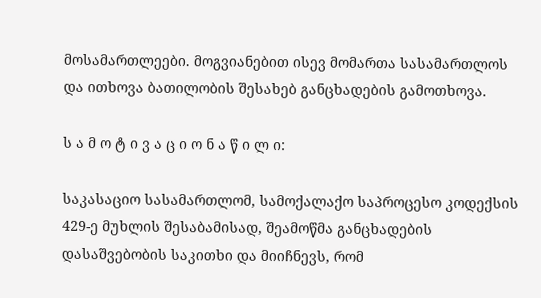მოსამართლეები. მოგვიანებით ისევ მომართა სასამართლოს და ითხოვა ბათილობის შესახებ განცხადების გამოთხოვა.

ს ა მ ო ტ ი ვ ა ც ი ო ნ ა წ ი ლ ი:

საკასაციო სასამართლომ, სამოქალაქო საპროცესო კოდექსის 429-ე მუხლის შესაბამისად, შეამოწმა განცხადების დასაშვებობის საკითხი და მიიჩნევს, რომ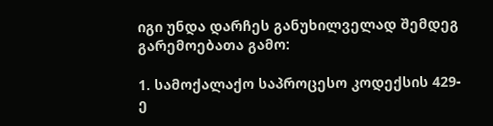იგი უნდა დარჩეს განუხილველად შემდეგ გარემოებათა გამო:

1. სამოქალაქო საპროცესო კოდექსის 429-ე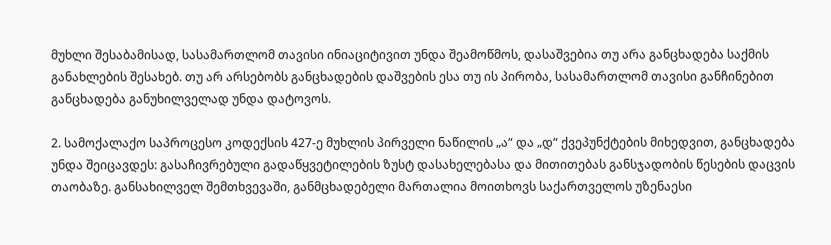მუხლი შესაბამისად, სასამართლომ თავისი ინიაციტივით უნდა შეამოწმოს, დასაშვებია თუ არა განცხადება საქმის განახლების შესახებ. თუ არ არსებობს განცხადების დაშვების ესა თუ ის პირობა, სასამართლომ თავისი განჩინებით განცხადება განუხილველად უნდა დატოვოს.

2. სამოქალაქო საპროცესო კოდექსის 427-ე მუხლის პირველი ნაწილის „ა“ და „დ“ ქვეპუნქტების მიხედვით, განცხადება უნდა შეიცავდეს: გასაჩივრებული გადაწყვეტილების ზუსტ დასახელებასა და მითითებას განსჯადობის წესების დაცვის თაობაზე. განსახილველ შემთხვევაში, განმცხადებელი მართალია მოითხოვს საქართველოს უზენაესი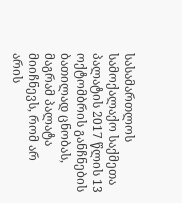სასამართლოს სამოქალაქო საქმეთა პალატის 2017 წლის 13 ოქტომბრის განჩნების ბათილად ცნობას, მაგრამ პალატა მიიჩნევს, რომ არ არის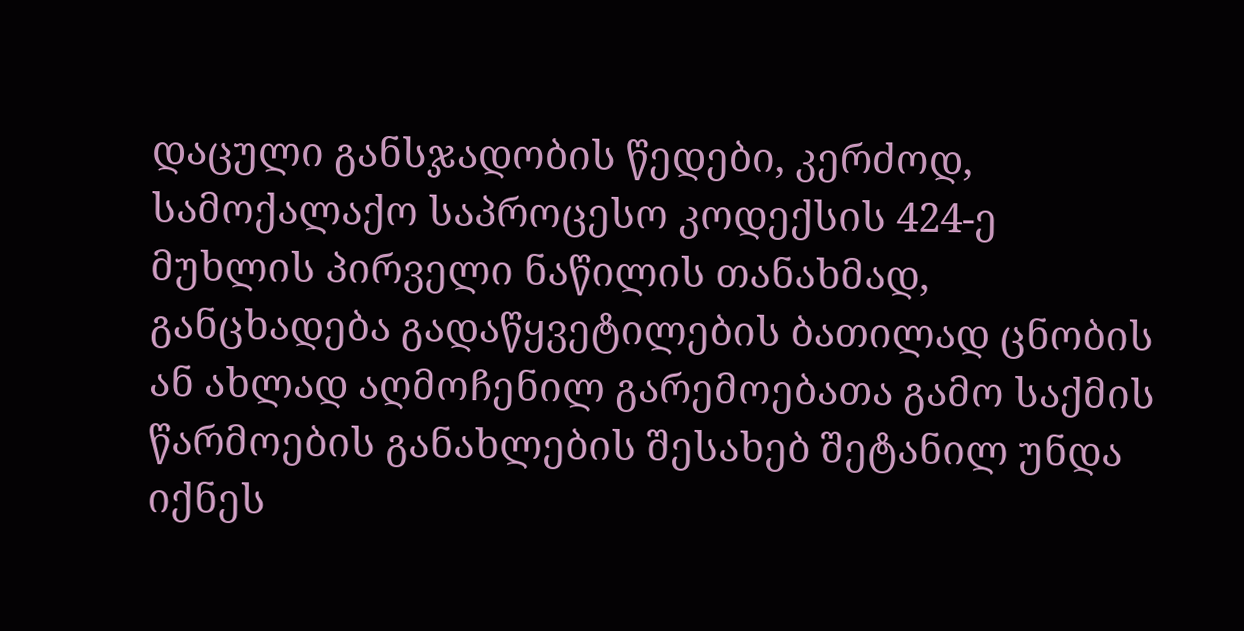დაცული განსჯადობის წედები, კერძოდ, სამოქალაქო საპროცესო კოდექსის 424-ე მუხლის პირველი ნაწილის თანახმად, განცხადება გადაწყვეტილების ბათილად ცნობის ან ახლად აღმოჩენილ გარემოებათა გამო საქმის წარმოების განახლების შესახებ შეტანილ უნდა იქნეს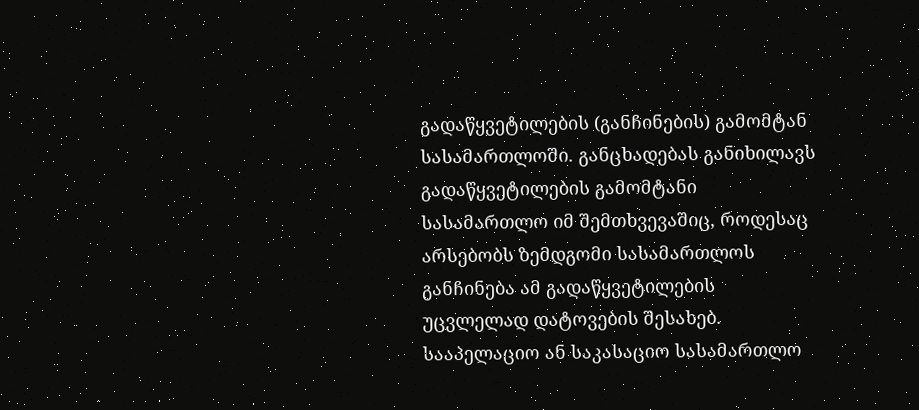გადაწყვეტილების (განჩინების) გამომტან სასამართლოში. განცხადებას განიხილავს გადაწყვეტილების გამომტანი სასამართლო იმ შემთხვევაშიც, როდესაც არსებობს ზემდგომი სასამართლოს განჩინება ამ გადაწყვეტილების უცვლელად დატოვების შესახებ. სააპელაციო ან საკასაციო სასამართლო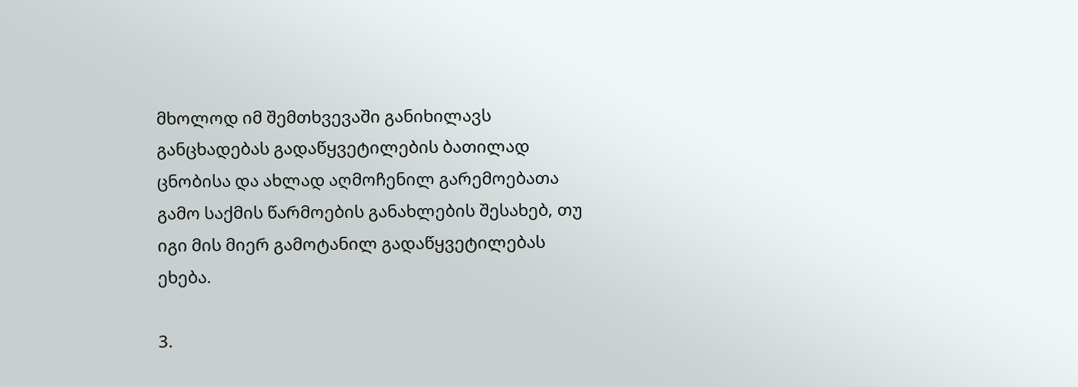მხოლოდ იმ შემთხვევაში განიხილავს განცხადებას გადაწყვეტილების ბათილად ცნობისა და ახლად აღმოჩენილ გარემოებათა გამო საქმის წარმოების განახლების შესახებ, თუ იგი მის მიერ გამოტანილ გადაწყვეტილებას ეხება.

3.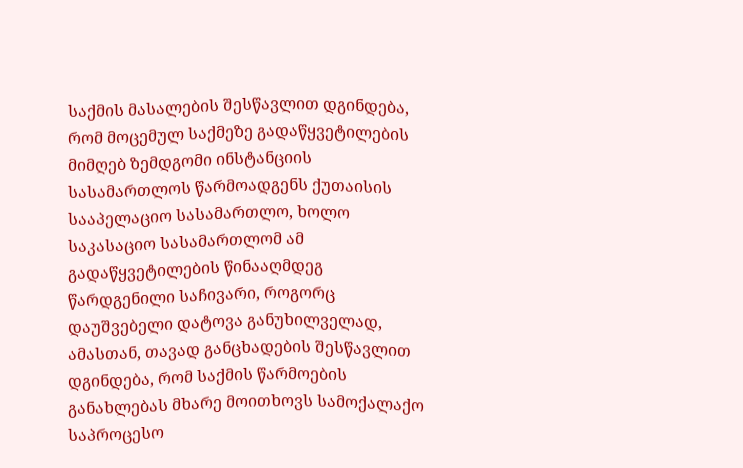საქმის მასალების შესწავლით დგინდება, რომ მოცემულ საქმეზე გადაწყვეტილების მიმღებ ზემდგომი ინსტანციის სასამართლოს წარმოადგენს ქუთაისის სააპელაციო სასამართლო, ხოლო საკასაციო სასამართლომ ამ გადაწყვეტილების წინააღმდეგ წარდგენილი საჩივარი, როგორც დაუშვებელი დატოვა განუხილველად, ამასთან, თავად განცხადების შესწავლით დგინდება, რომ საქმის წარმოების განახლებას მხარე მოითხოვს სამოქალაქო საპროცესო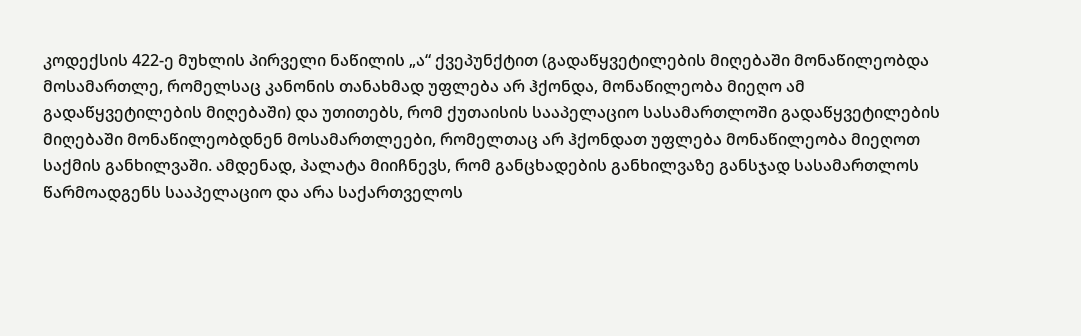კოდექსის 422-ე მუხლის პირველი ნაწილის „ა“ ქვეპუნქტით (გადაწყვეტილების მიღებაში მონაწილეობდა მოსამართლე, რომელსაც კანონის თანახმად უფლება არ ჰქონდა, მონაწილეობა მიეღო ამ გადაწყვეტილების მიღებაში) და უთითებს, რომ ქუთაისის სააპელაციო სასამართლოში გადაწყვეტილების მიღებაში მონაწილეობდნენ მოსამართლეები, რომელთაც არ ჰქონდათ უფლება მონაწილეობა მიეღოთ საქმის განხილვაში. ამდენად, პალატა მიიჩნევს, რომ განცხადების განხილვაზე განსჯად სასამართლოს წარმოადგენს სააპელაციო და არა საქართველოს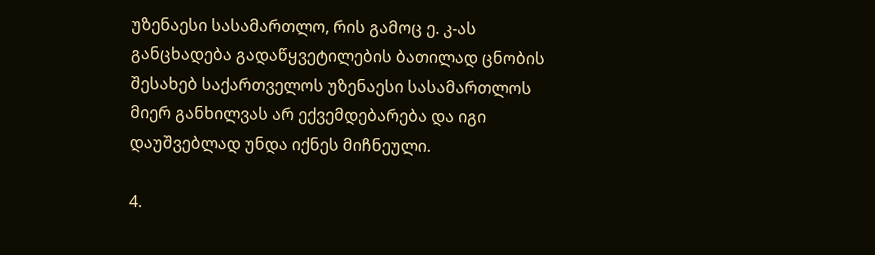უზენაესი სასამართლო, რის გამოც ე. კ-ას განცხადება გადაწყვეტილების ბათილად ცნობის შესახებ საქართველოს უზენაესი სასამართლოს მიერ განხილვას არ ექვემდებარება და იგი დაუშვებლად უნდა იქნეს მიჩნეული.

4.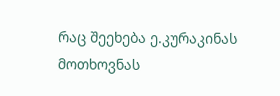რაც შეეხება ე.კურაკინას მოთხოვნას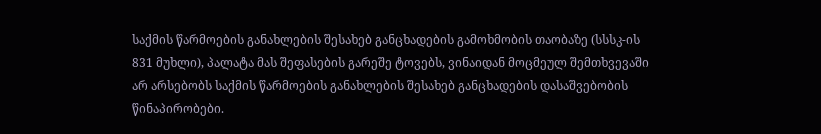საქმის წარმოების განახლების შესახებ განცხადების გამოხმობის თაობაზე (სსსკ-ის 831 მუხლი), პალატა მას შეფასების გარეშე ტოვებს, ვინაიდან მოცმეულ შემთხვევაში არ არსებობს საქმის წარმოების განახლების შესახებ განცხადების დასაშვებობის წინაპირობები.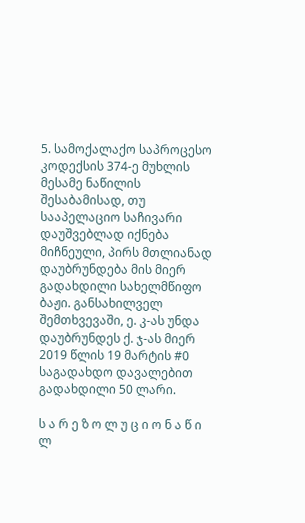5. სამოქალაქო საპროცესო კოდექსის 374-ე მუხლის მესამე ნაწილის შესაბამისად, თუ სააპელაციო საჩივარი დაუშვებლად იქნება მიჩნეული, პირს მთლიანად დაუბრუნდება მის მიერ გადახდილი სახელმწიფო ბაჟი. განსახილველ შემთხვევაში, ე. კ-ას უნდა დაუბრუნდეს ქ. ჯ-ას მიერ 2019 წლის 19 მარტის #0 საგადახდო დავალებით გადახდილი 50 ლარი.

ს ა რ ე ზ ო ლ უ ც ი ო ნ ა წ ი ლ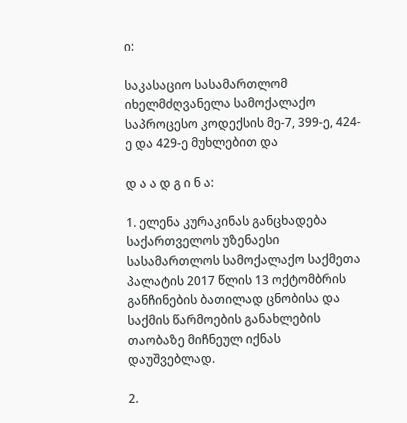ი:

საკასაციო სასამართლომ იხელმძღვანელა სამოქალაქო საპროცესო კოდექსის მე-7, 399-ე, 424-ე და 429-ე მუხლებით და

დ ა ა დ გ ი ნ ა:

1. ელენა კურაკინას განცხადება საქართველოს უზენაესი სასამართლოს სამოქალაქო საქმეთა პალატის 2017 წლის 13 ოქტომბრის განჩინების ბათილად ცნობისა და საქმის წარმოების განახლების თაობაზე მიჩნეულ იქნას დაუშვებლად.

2.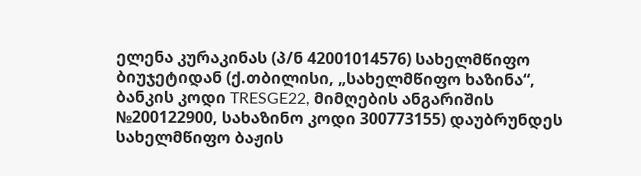ელენა კურაკინას (პ/ნ 42001014576) სახელმწიფო ბიუჯეტიდან (ქ.თბილისი, „სახელმწიფო ხაზინა“, ბანკის კოდი TRESGE22, მიმღების ანგარიშის №200122900, სახაზინო კოდი 300773155) დაუბრუნდეს სახელმწიფო ბაჟის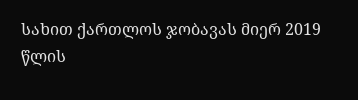სახით ქართლოს ჯობავას მიერ 2019 წლის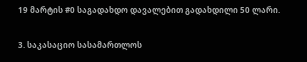19 მარტის #0 საგადახდო დავალებით გადახდილი 50 ლარი.

3. საკასაციო სასამართლოს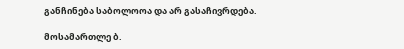განჩინება საბოლოოა და არ გასაჩივრდება.

მოსამართლე ბ.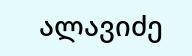ალავიძე